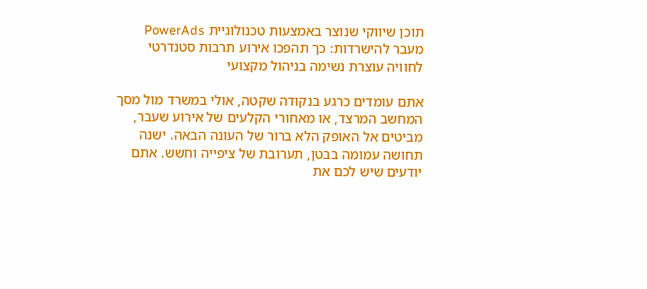תוכן שיווקי שנוצר באמצעות טכנולוגיית PowerAds
מעבר להישרדות: כך תהפכו אירוע תרבות סטנדרטי לחוויה עוצרת נשימה בניהול מקצועי

אתם עומדים כרגע בנקודה שקטה, אולי במשרד מול מסך המחשב המרצד, או מאחורי הקלעים של אירוע שעבר, מביטים אל האופק הלא ברור של העונה הבאה. ישנה תחושה עמומה בבטן, תערובת של ציפייה וחשש. אתם יודעים שיש לכם את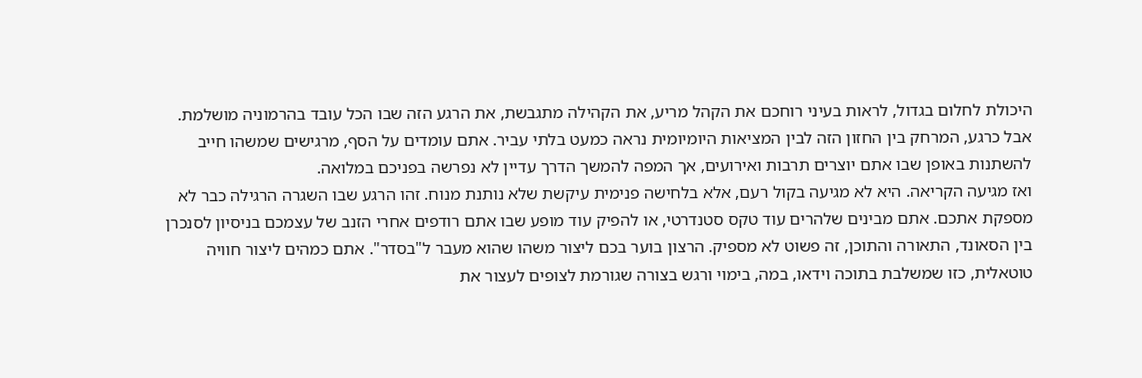היכולת לחלום בגדול, לראות בעיני רוחכם את הקהל מריע, את הקהילה מתגבשת, את הרגע הזה שבו הכל עובד בהרמוניה מושלמת. אבל כרגע, המרחק בין החזון הזה לבין המציאות היומיומית נראה כמעט בלתי עביר. אתם עומדים על הסף, מרגישים שמשהו חייב להשתנות באופן שבו אתם יוצרים תרבות ואירועים, אך המפה להמשך הדרך עדיין לא נפרשה בפניכם במלואה.
ואז מגיעה הקריאה. היא לא מגיעה בקול רעם, אלא בלחישה פנימית עיקשת שלא נותנת מנוח. זהו הרגע שבו השגרה הרגילה כבר לא מספקת אתכם. אתם מבינים שלהרים עוד טקס סטנדרטי, או להפיק עוד מופע שבו אתם רודפים אחרי הזנב של עצמכם בניסיון לסנכרן בין הסאונד, התאורה והתוכן, זה פשוט לא מספיק. הרצון בוער בכם ליצור משהו שהוא מעבר ל"בסדר". אתם כמהים ליצור חוויה טוטאלית, כזו שמשלבת בתוכה וידאו, במה, בימוי ורגש בצורה שגורמת לצופים לעצור את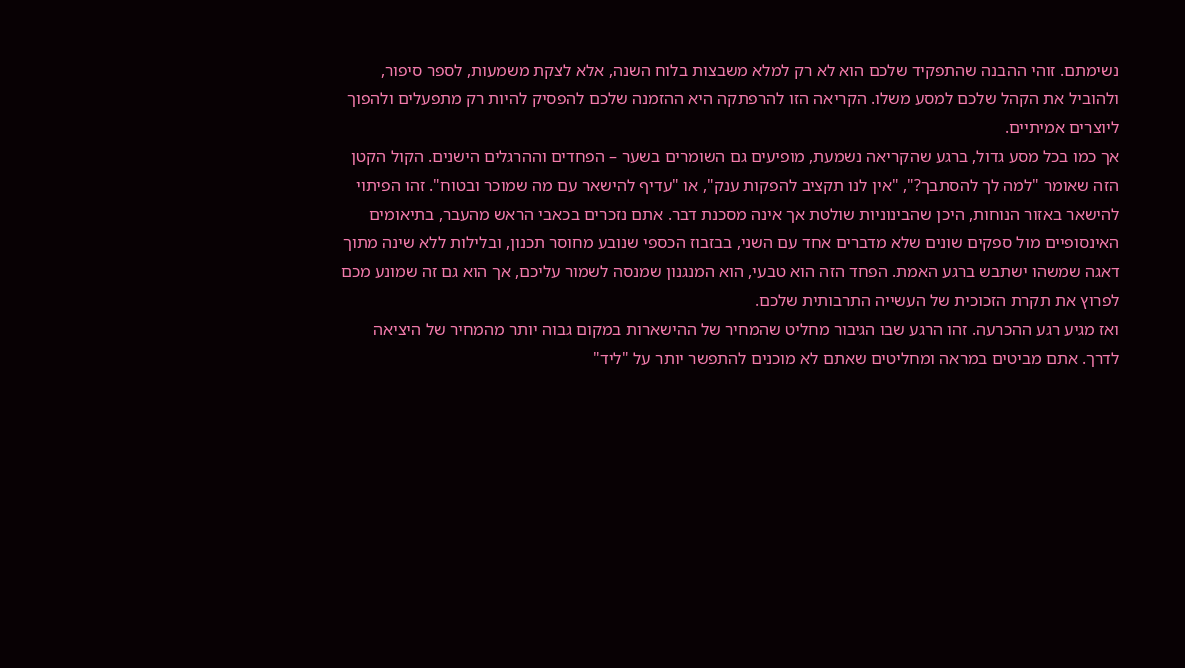נשימתם. זוהי ההבנה שהתפקיד שלכם הוא לא רק למלא משבצות בלוח השנה, אלא לצקת משמעות, לספר סיפור, ולהוביל את הקהל שלכם למסע משלו. הקריאה הזו להרפתקה היא ההזמנה שלכם להפסיק להיות רק מתפעלים ולהפוך ליוצרים אמיתיים.
אך כמו בכל מסע גדול, ברגע שהקריאה נשמעת, מופיעים גם השומרים בשער – הפחדים וההרגלים הישנים. הקול הקטן הזה שאומר "למה לך להסתבך?", "אין לנו תקציב להפקות ענק", או "עדיף להישאר עם מה שמוכר ובטוח". זהו הפיתוי להישאר באזור הנוחות, היכן שהבינוניות שולטת אך אינה מסכנת דבר. אתם נזכרים בכאבי הראש מהעבר, בתיאומים האינסופיים מול ספקים שונים שלא מדברים אחד עם השני, בבזבוז הכספי שנובע מחוסר תכנון, ובלילות ללא שינה מתוך דאגה שמשהו ישתבש ברגע האמת. הפחד הזה הוא טבעי, הוא המנגנון שמנסה לשמור עליכם, אך הוא גם זה שמונע מכם לפרוץ את תקרת הזכוכית של העשייה התרבותית שלכם.
ואז מגיע רגע ההכרעה. זהו הרגע שבו הגיבור מחליט שהמחיר של ההישארות במקום גבוה יותר מהמחיר של היציאה לדרך. אתם מביטים במראה ומחליטים שאתם לא מוכנים להתפשר יותר על "ליד"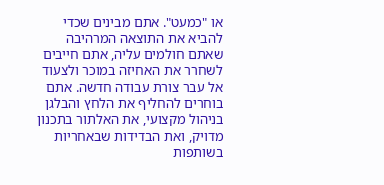או "כמעט". אתם מבינים שכדי להביא את התוצאה המרהיבה שאתם חולמים עליה, אתם חייבים לשחרר את האחיזה במוכר ולצעוד אל עבר צורת עבודה חדשה. אתם בוחרים להחליף את הלחץ והבלגן בניהול מקצועי, את האלתור בתכנון מדויק, ואת הבדידות שבאחריות בשותפות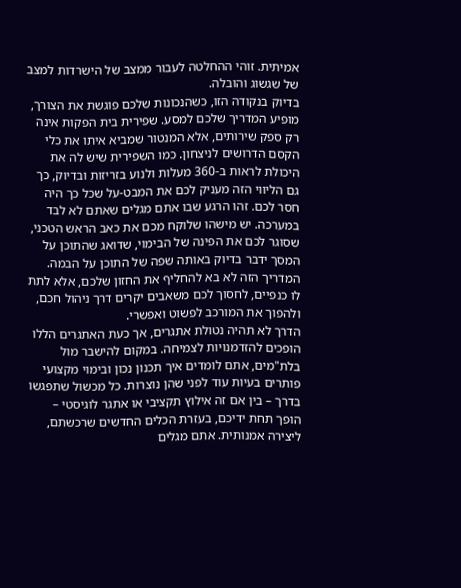אמיתית. זוהי ההחלטה לעבור ממצב של הישרדות למצב של שגשוג והובלה.
בדיוק בנקודה הזו, כשהנכונות שלכם פוגשת את הצורך, מופיע המדריך שלכם למסע. שפירית בית הפקות אינה רק ספק שירותים, אלא המנטור שמביא איתו את כלי הקסם הדרושים לניצחון. כמו השפירית שיש לה את היכולת לראות ב-360 מעלות ולנוע בזריזות ובדיוק, כך גם הליווי הזה מעניק לכם את המבט-על שכל כך היה חסר לכם. זהו הרגע שבו אתם מגלים שאתם לא לבד במערכה. יש מישהו שלוקח מכם את כאב הראש הטכני, שסוגר לכם את הפינה של הבימוי, שדואג שהתוכן על המסך ידבר בדיוק באותה שפה של התוכן על הבמה. המדריך הזה לא בא להחליף את החזון שלכם, אלא לתת לו כנפיים, לחסוך לכם משאבים יקרים דרך ניהול חכם, ולהפוך את המורכב לפשוט ואפשרי.
הדרך לא תהיה נטולת אתגרים, אך כעת האתגרים הללו הופכים להזדמנויות לצמיחה. במקום להישבר מול בלת"מים, אתם לומדים איך תכנון נכון ובימוי מקצועי פותרים בעיות עוד לפני שהן נוצרות. כל מכשול שתפגשו בדרך – בין אם זה אילוץ תקציבי או אתגר לוגיסטי – הופך תחת ידיכם, בעזרת הכלים החדשים שרכשתם, ליצירה אמנותית. אתם מגלים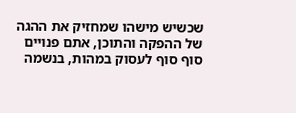שכשיש מישהו שמחזיק את ההגה של ההפקה והתוכן, אתם פנויים סוף סוף לעסוק במהות, בנשמה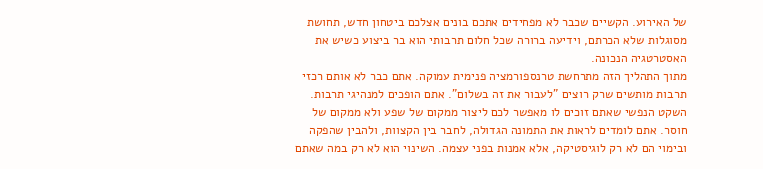של האירוע. הקשיים שכבר לא מפחידים אתכם בונים אצלכם ביטחון חדש, תחושת מסוגלות שלא הכרתם, וידיעה ברורה שכל חלום תרבותי הוא בר ביצוע כשיש את האסטרטגיה הנכונה.
מתוך התהליך הזה מתרחשת טרנספורמציה פנימית עמוקה. אתם כבר לא אותם רכזי תרבות מותשים שרק רוצים "לעבור את זה בשלום". אתם הופכים למנהיגי תרבות. השקט הנפשי שאתם זוכים לו מאפשר לכם ליצור ממקום של שפע ולא ממקום של חוסר. אתם לומדים לראות את התמונה הגדולה, לחבר בין הקצוות, ולהבין שהפקה ובימוי הם לא רק לוגיסטיקה, אלא אמנות בפני עצמה. השינוי הוא לא רק במה שאתם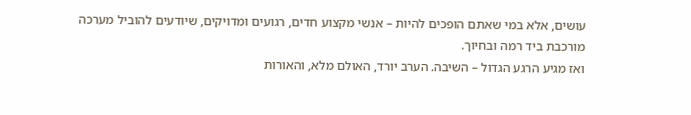עושים, אלא במי שאתם הופכים להיות – אנשי מקצוע חדים, רגועים ומדויקים, שיודעים להוביל מערכה מורכבת ביד רמה ובחיוך.
ואז מגיע הרגע הגדול – השיבה. הערב יורד, האולם מלא, והאורות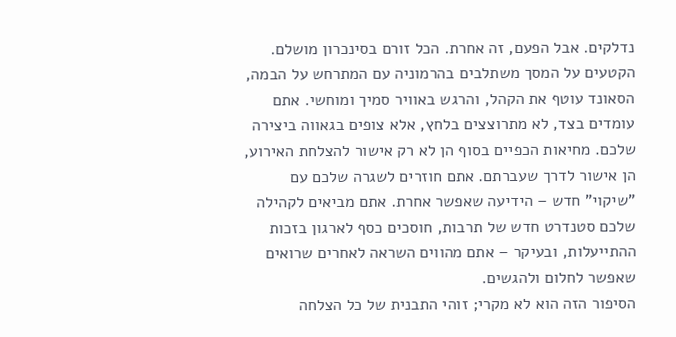נדלקים. אבל הפעם, זה אחרת. הכל זורם בסינכרון מושלם. הקטעים על המסך משתלבים בהרמוניה עם המתרחש על הבמה, הסאונד עוטף את הקהל, והרגש באוויר סמיך ומוחשי. אתם עומדים בצד, לא מתרוצצים בלחץ, אלא צופים בגאווה ביצירה שלכם. מחיאות הכפיים בסוף הן לא רק אישור להצלחת האירוע, הן אישור לדרך שעברתם. אתם חוזרים לשגרה שלכם עם "שיקוי" חדש – הידיעה שאפשר אחרת. אתם מביאים לקהילה שלכם סטנדרט חדש של תרבות, חוסכים כסף לארגון בזכות ההתייעלות, ובעיקר – אתם מהווים השראה לאחרים שרואים שאפשר לחלום ולהגשים.
הסיפור הזה הוא לא מקרי; זוהי התבנית של כל הצלחה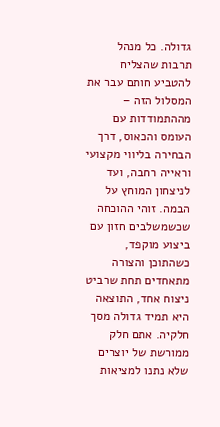גדולה. כל מנהל תרבות שהצליח להטביע חותם עבר את המסלול הזה – מההתמודדות עם העומס והכאוס, דרך הבחירה בליווי מקצועי וראייה רחבה, ועד לניצחון המוחץ על הבמה. זוהי ההוכחה שכשמשלבים חזון עם ביצוע מוקפד, כשהתוכן והצורה מתאחדים תחת שרביט ניצוח אחד, התוצאה היא תמיד גדולה מסך חלקיה. אתם חלק ממורשת של יוצרים שלא נתנו למציאות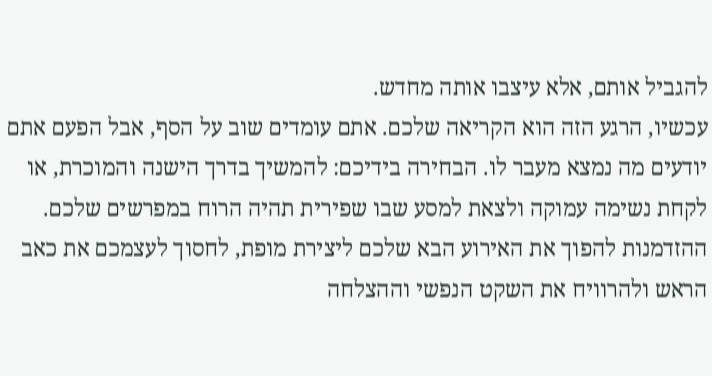להגביל אותם, אלא עיצבו אותה מחדש.
עכשיו, הרגע הזה הוא הקריאה שלכם. אתם עומדים שוב על הסף, אבל הפעם אתם יודעים מה נמצא מעבר לו. הבחירה בידיכם: להמשיך בדרך הישנה והמוכרת, או לקחת נשימה עמוקה ולצאת למסע שבו שפירית תהיה הרוח במפרשים שלכם. ההזדמנות להפוך את האירוע הבא שלכם ליצירת מופת, לחסוך לעצמכם את כאב הראש ולהרוויח את השקט הנפשי וההצלחה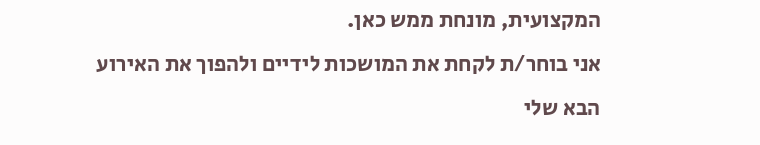המקצועית, מונחת ממש כאן.
אני בוחר/ת לקחת את המושכות לידיים ולהפוך את האירוע הבא שלי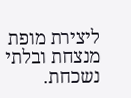ליצירת מופת מנצחת ובלתי נשכחת.